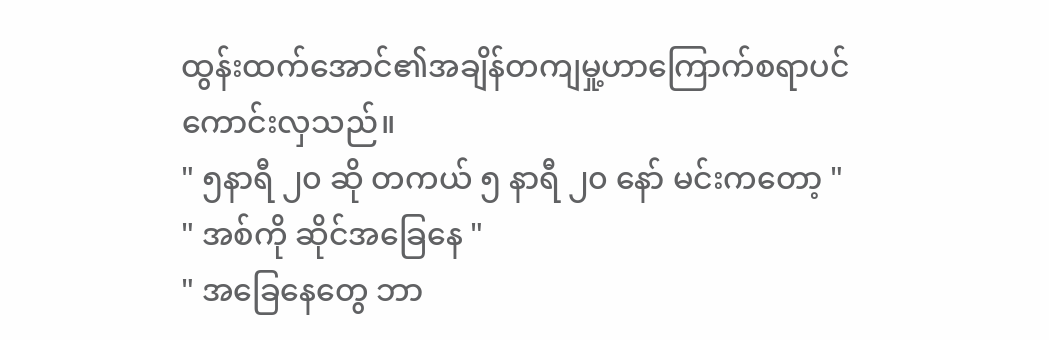ထွန်းထက်အောင်၏အချိန်တကျမှု့ဟာကြောက်စရာပင်ကောင်းလှသည်။
" ၅နာရီ ၂၀ ဆို တကယ် ၅ နာရီ ၂၀ နော် မင်းကတော့ "
" အစ်ကို ဆိုင်အခြေနေ "
" အခြေနေတွေ ဘာ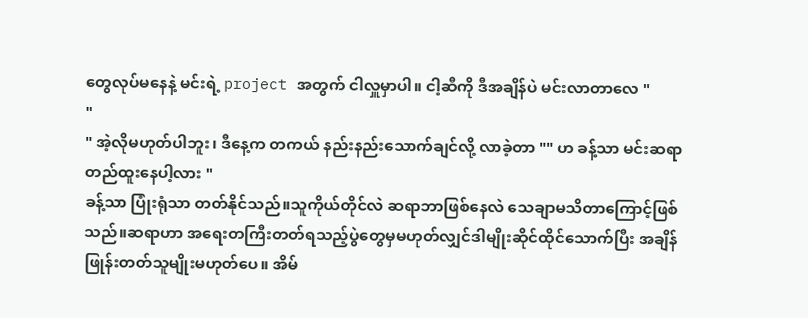တွေလုပ်မနေနဲ့ မင်းရဲ့ project အတွက် ငါလှူမှာပါ။ ငါ့ဆီကို ဒီအချိန်ပဲ မင်းလာတာလေ "
"
" အဲ့လိုမဟုတ်ပါဘူး၊ ဒီနေ့က တကယ် နည်းနည်းသောက်ချင်လို့ လာခဲ့တာ "" ဟ ခန့်သာ မင်းဆရာ တည်ထူးနေပါ့လား "
ခန့်သာ ပြုံးရုံသာ တတ်နိုင်သည်။သူကိုယ်တိုင်လဲ ဆရာဘာဖြစ်နေလဲ သေချာမသိတာကြောင့်ဖြစ်သည်။ဆရာဟာ အရေးတကြီးတတ်ရသည့်ပွဲတွေမှမဟုတ်လျှင်ဒါမျိုးဆိုင်ထိုင်သောက်ပြီး အချိန်ဖြုန်းတတ်သူမျိုးမဟုတ်ပေ။ အိမ်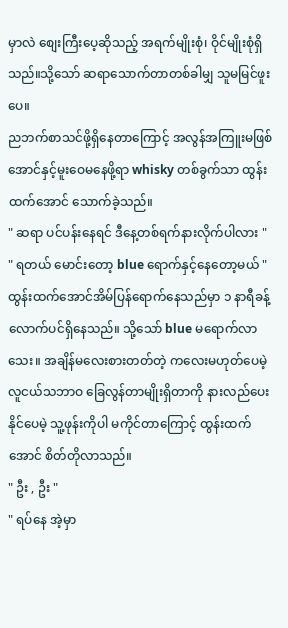မှာလဲ စျေးကြီးပေ့ဆိုသည့် အရက်မျိုးစုံ၊ ဝိုင်မျိုးစုံရှိသည်။သို့သော် ဆရာသောက်တာတစ်ခါမျှ သူမမြင်ဖူးပေ။
ညဘက်စာသင်ဖို့ရှိနေတာကြောင့် အလွန်အကြူးမဖြစ်အောင်နှင့်မူးဝေမနေဖို့ရာ whisky တစ်ခွက်သာ ထွန်းထက်အောင် သောက်ခဲ့သည်။
" ဆရာ ပင်ပန်းနေရင် ဒီနေ့တစ်ရက်နားလိုက်ပါလား "
" ရတယ် မောင်းတော့ blue ရောက်နှင့်နေတော့မယ် "
ထွန်းထက်အောင်အိမ်ပြန်ရောက်နေသည်မှာ ၁ နာရီခန့်လောက်ပင်ရှိနေသည်။ သို့သော် blue မရောက်လာသေး။ အချိန်မလေးစားတတ်တဲ့ ကလေးမဟုတ်ပေမဲ့ လူငယ်သဘာဝ ခြေလွန်တာမျိုးရှိတာကို နားလည်ပေးနိုင်ပေမဲ့ သူ့ဖုန်းကိုပါ မကိုင်တာကြောင့် ထွန်းထက်အောင် စိတ်တိုလာသည်။
" ဦး , ဦး "
" ရပ်နေ အဲ့မှာ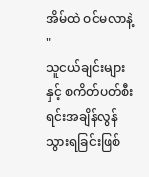အိမ်ထဲ ဝင်မလာနဲ့ "
သူငယ်ချင်းများနှင့် စကိတ်ပတ်စီးရင်းအချိန်လွန်သွားရခြင်းဖြစ်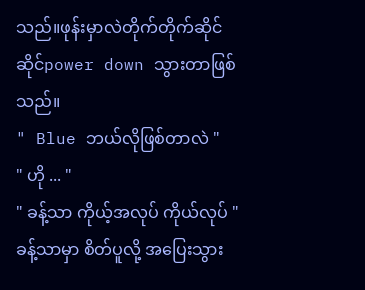သည်။ဖုန်းမှာလဲတိုက်တိုက်ဆိုင်ဆိုင်power down သွားတာဖြစ်သည်။
" Blue ဘယ်လိုဖြစ်တာလဲ "
" ဟို ... "
" ခန့်သာ ကိုယ့်အလုပ် ကိုယ်လုပ် "
ခန့်သာမှာ စိတ်ပူလို့ အပြေးသွား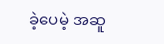ခဲ့ပေမဲ့ အဆူ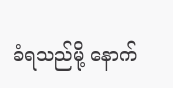ခံရသည်မို့ နောက်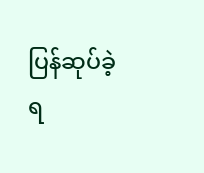ပြန်ဆုပ်ခဲ့ရ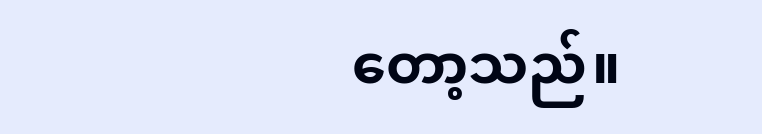တော့သည်။